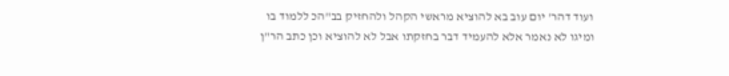ועוד דהר' יום עוב בא להוציא מראשי הקהל ולהחזיק בב"הכ ללמוד בו ומיגו לא נאמר אלא להעמיד דבר בחזקתו אבל לא להוציא וכן כתב הר"ן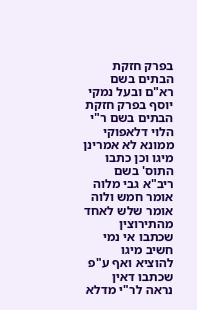בפרק חזקת הבתים בשם רא"ם ובעל נמקי יוסף בפרק חזקת הבתים בשם ר"י הלוי דלאפוקי ממונא לא אמרינן מיגו וכן כתבו התוס' בשם ריב"א גבי מלוה אומר חמש ולוה אומר שלש לאחד מהתירוצין שכתבו אי נמי חשיב מיגו להוציא ואף ע"פ שכתבו דאין נראה לר"י מדלא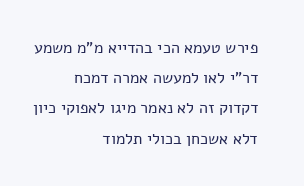פירש טעמא הכי בהדייא מ"מ משמע דר"י לאו למעשה אמרה דמכח דקדוק זה לא נאמר מיגו לאפוקי כיון דלא אשכחן בכולי תלמוד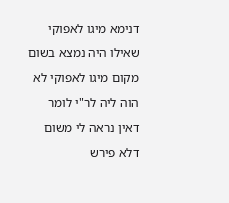דנימא מיגו לאפוקי שאילו היה נמצא בשום מקום מיגו לאפוקי לא הוה ליה לר"י לומר דאין נראה לי משום דלא פירש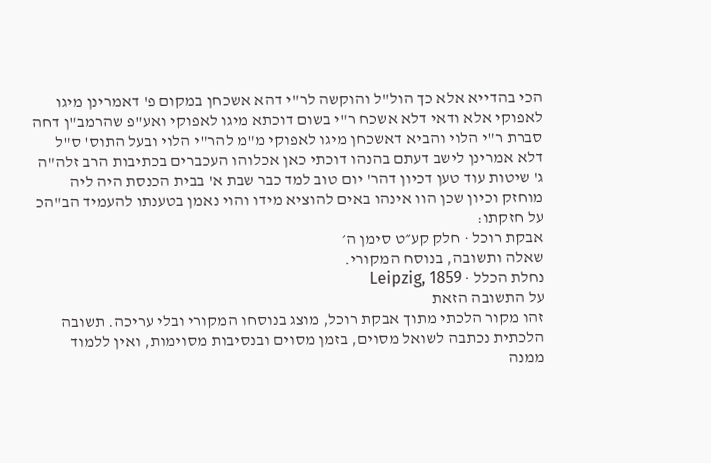הכי בהדייא אלא כך הול"ל והוקשה לר"י דהא אשכחן במקום פ' דאמרינן מיגו לאפוקי אלא ודאי דלא אשכח ר"י בשום דוכתא מיגו לאפוקי ואע"פ שהרמב"ן דחה סברת ר"י הלוי והביא דאשכחן מיגו לאפוקי מ"מ להר"י הלוי ובעל התוס' ס"ל דלא אמרינן לישב דעתם בהנהו דוכתי כאן אכלוהו העכברים בכתיבות הרב זלה"ה ג' שיטות עוד טען דכיון דהר' יום טוב למד כבר שבת א' בבית הכנסת היה ליה מוחזק וכיון שכן הוו אינהו באים להוציא מידו והוי נאמן בטענתו להעמיד הב"הכ על חזקתו:
אבקת רוכל · חלק קע״ט סימן ה׳
שאלה ותשובה, בנוסח המקורי.
נחלת הכלל · Leipzig, 1859
על התשובה הזאת
זהו מקור הלכתי מתוך אבקת רוכל, מוצג בנוסחו המקורי ובלי עריכה. תשובה הלכתית נכתבה לשואל מסוים, בזמן מסוים ובנסיבות מסוימות, ואין ללמוד ממנה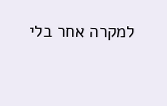למקרה אחר בלי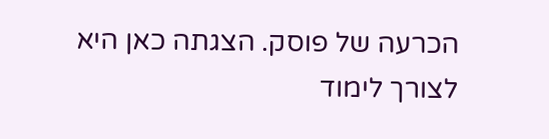הכרעה של פוסק. הצגתה כאן היא לצורך לימוד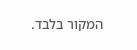המקור בלבד.